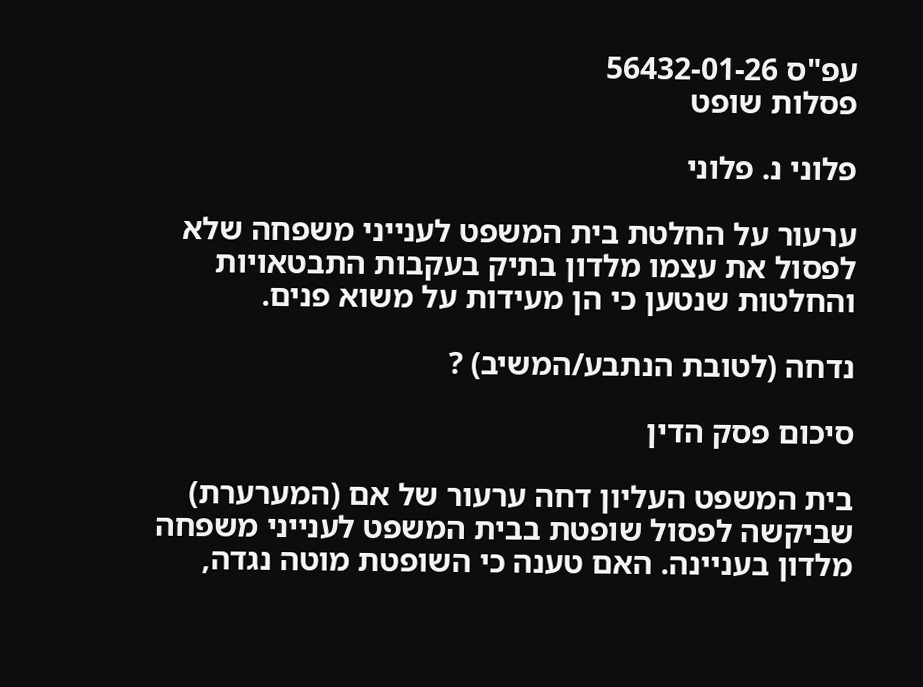עפ"ס 56432-01-26
פסלות שופט

פלוני נ. פלוני

ערעור על החלטת בית המשפט לענייני משפחה שלא לפסול את עצמו מלדון בתיק בעקבות התבטאויות והחלטות שנטען כי הן מעידות על משוא פנים.

נדחה (לטובת הנתבע/המשיב) ?

סיכום פסק הדין

בית המשפט העליון דחה ערעור של אם (המערערת) שביקשה לפסול שופטת בבית המשפט לענייני משפחה מלדון בעניינה. האם טענה כי השופטת מוטה נגדה,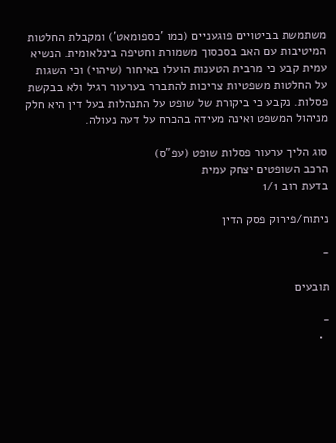משתמשת בביטויים פוגעניים (כמו 'כספומאט') ומקבלת החלטות המיטיבות עם האב בסכסוך משמורת וחטיפה בינלאומית. הנשיא עמית קבע כי מרבית הטענות הועלו באיחור (שיהוי) וכי השגות על החלטות משפטיות צריכות להתברר בערעור רגיל ולא בבקשת פסלות. נקבע כי ביקורת של שופט על התנהלות בעל דין היא חלק מניהול המשפט ואינה מעידה בהכרח על דעה נעולה.

סוג הליך ערעור פסלות שופט (עפ"ס)
הרכב השופטים יצחק עמית
בדעת רוב 1/1

ניתוח/פירוק פסק הדין

-

תובעים

-
  •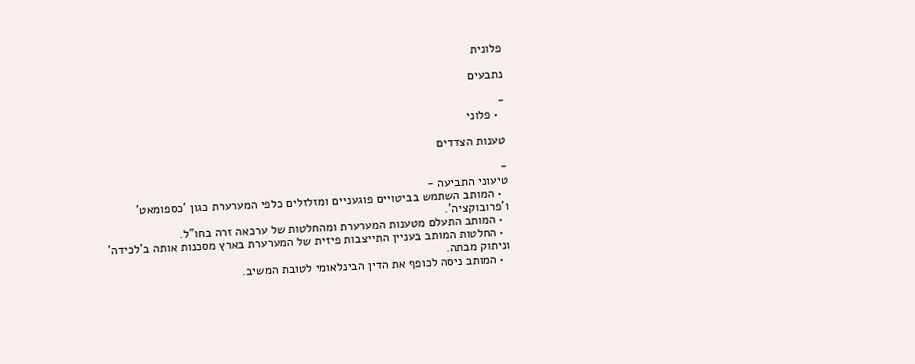פלונית

נתבעים

-
  • פלוני

טענות הצדדים

-
טיעוני התביעה -
  • המותב השתמש בביטויים פוגעניים ומזלזלים כלפי המערערת כגון 'כספומאט' ו'פרובוקציה'.
  • המותב התעלם מטענות המערערת ומהחלטות של ערכאה זרה בחו"ל.
  • החלטות המותב בעניין התייצבות פיזית של המערערת בארץ מסכנות אותה ב'לכידה' וניתוק מבתה.
  • המותב ניסה לכופף את הדין הבינלאומי לטובת המשיב.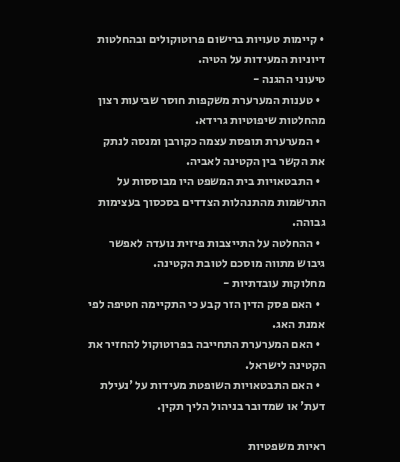• קיימות טעויות ברישום פרוטוקולים ובהחלטות דיוניות המעידות על הטיה.
טיעוני ההגנה -
  • טענות המערערת משקפות חוסר שביעות רצון מהחלטות שיפוטיות גרידא.
  • המערערת תופסת עצמה כקורבן ומנסה לנתק את הקשר בין הקטינה לאביה.
  • התבטאויות בית המשפט היו מבוססות על התרשמות מהתנהלות הצדדים בסכסוך בעצימות גבוהה.
  • ההחלטה על התייצבות פיזית נועדה לאפשר גיבוש מתווה מוסכם לטובת הקטינה.
מחלוקות עובדתיות -
  • האם פסק הדין הזר קבע כי התקיימה חטיפה לפי אמנת האג.
  • האם המערערת התחייבה בפרוטוקול להחזיר את הקטינה לישראל.
  • האם התבטאויות השופטת מעידות על 'נעילת דעת' או שמדובר בניהול הליך תקין.

ראיות משפטיות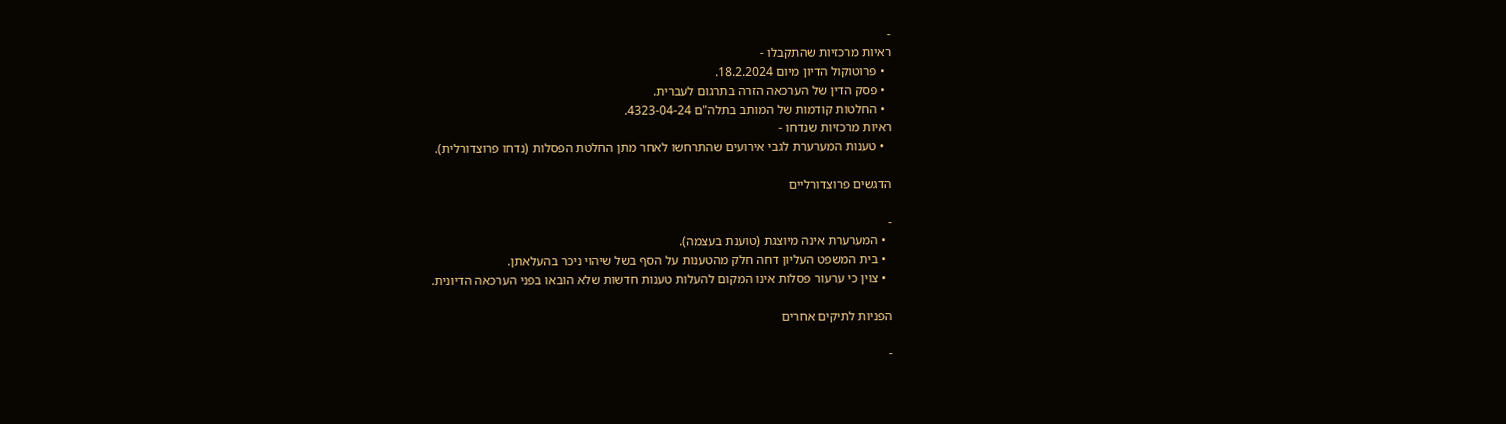-
ראיות מרכזיות שהתקבלו -
  • פרוטוקול הדיון מיום 18.2.2024.
  • פסק הדין של הערכאה הזרה בתרגום לעברית.
  • החלטות קודמות של המותב בתלה"ם 4323-04-24.
ראיות מרכזיות שנדחו -
  • טענות המערערת לגבי אירועים שהתרחשו לאחר מתן החלטת הפסלות (נדחו פרוצדורלית).

הדגשים פרוצדורליים

-
  • המערערת אינה מיוצגת (טוענת בעצמה).
  • בית המשפט העליון דחה חלק מהטענות על הסף בשל שיהוי ניכר בהעלאתן.
  • צוין כי ערעור פסלות אינו המקום להעלות טענות חדשות שלא הובאו בפני הערכאה הדיונית.

הפניות לתיקים אחרים

-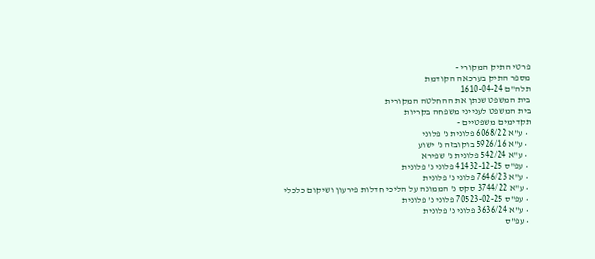פרטי התיק המקורי -
מספר התיק בערכאה הקודמת
תלה"ם 1610-04-24
בית המשפט שנתן את ההחלטה המקורית
בית המשפט לענייני משפחה בקריות
תקדימים משפטיים -
  • ע"א 6068/22 פלונית נ' פלוני
  • ע"א 5926/16 בוקובזה נ' ישוע
  • ע"א 542/24 פלונית נ' שפירא
  • עפ"ס 41432-12-25 פלוני נ' פלונית
  • ע"א 7646/23 פלוני נ' פלונית
  • ע"א 3744/22 סקס נ' הממונה על הליכי חדלות פירעון ושיקום כלכלי
  • עפ"ס 70523-02-25 פלוני נ' פלונית
  • ע"א 3636/24 פלוני נ' פלונית
  • עפ"ס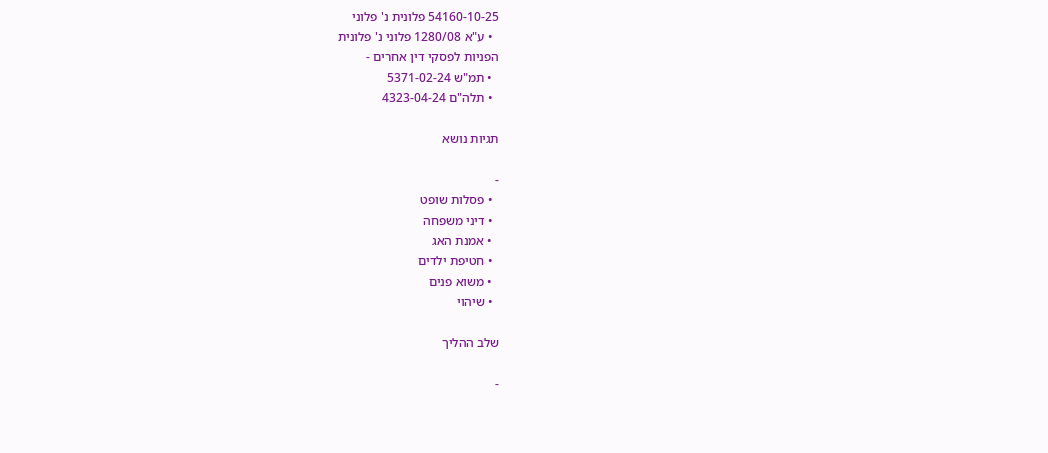54160-10-25 פלונית נ' פלוני
  • ע"א 1280/08 פלוני נ' פלונית
הפניות לפסקי דין אחרים -
  • תמ"ש 5371-02-24
  • תלה"ם 4323-04-24

תגיות נושא

-
  • פסלות שופט
  • דיני משפחה
  • אמנת האג
  • חטיפת ילדים
  • משוא פנים
  • שיהוי

שלב ההליך

-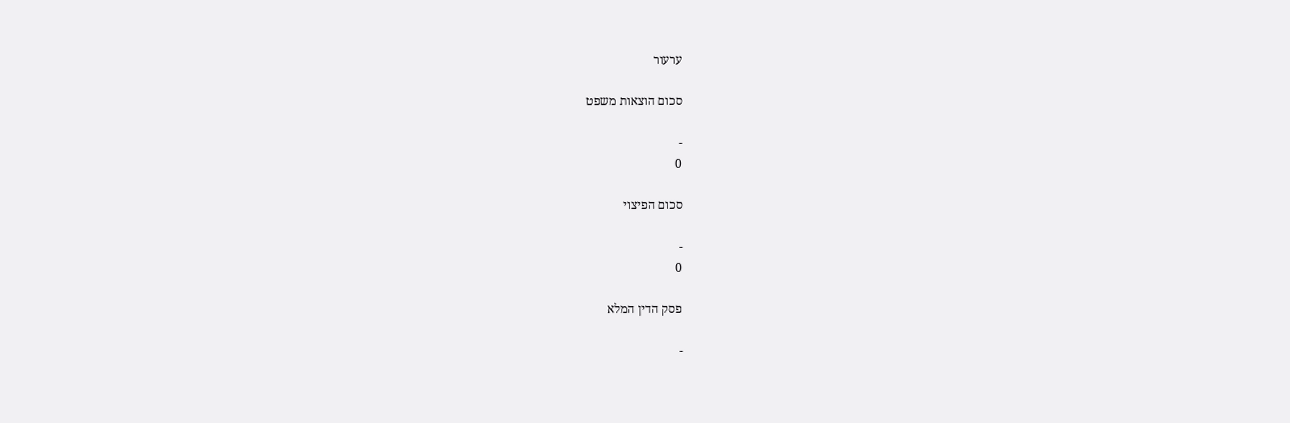ערעור

סכום הוצאות משפט

-
0

סכום הפיצוי

-
0

פסק הדין המלא

-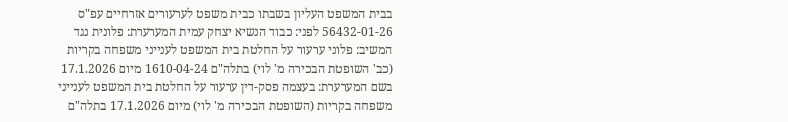בבית המשפט העליון בשבתו כבית משפט לערעורים אזרחיים עפ"ס 56432-01-26 לפני: כבוד הנשיא יצחק עמית המערערת: פלונית נגד המשיב: פלוני ערעור על החלטת בית המשפט לענייני משפחה בקריות (כב' השופטת הבכירה מ' לוי) בתלה"ם 1610-04-24 מיום 17.1.2026 בשם המערערת: בעצמה פסק-דין ערעור על החלטת בית המשפט לענייני משפחה בקריות (השופטת הבכירה מ' לוי) מיום 17.1.2026 בתלה"ם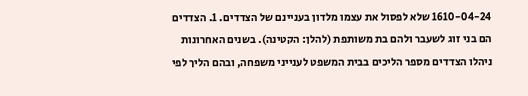1610-04-24 שלא לפסול את עצמו מלדון בעניינם של הצדדים. 1. הצדדים הם בני זוג לשעבר ולהם בת משותפת (להלן: הקטינה). בשנים האחרונות ניהלו הצדדים מספר הליכים בבית המשפט לענייני משפחה, ובהם הליך לפי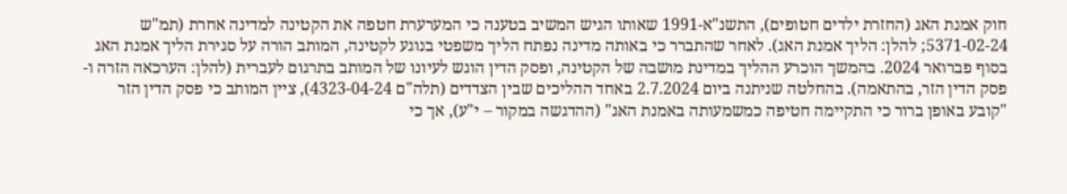חוק אמנת האג (החזרת ילדים חטופים), התשנ"א-1991 שאותו הגיש המשיב בטענה כי המערערת חטפה את הקטינה למדינה אחרת (תמ"ש 5371-02-24; להלן: הליך אמנת האג). לאחר שהתברר כי באותה מדינה נפתח הליך משפטי בנוגע לקטינה, המותב הורה על סגירת הליך אמנת האג בסוף פברואר 2024. בהמשך הוכרע ההליך במדינת מושבה של הקטינה, ופסק הדין הוגש לעיונו של המותב בתרגום לעברית (להלן: הערכאה הזרה ו-פסק הדין הזר, בהתאמה). בהחלטה שניתנה ביום 2.7.2024 באחד ההליכים שבין הצדדים (תלה"ם 4323-04-24), ציין המותב כי פסק הדין הזר "קובע באופן ברור כי התקיימה חטיפה כמשמעותה באמנת האג" (ההדגשה במקור – י"ע), אך כי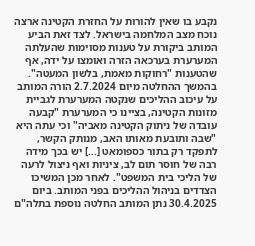נקבע בו שאין להורות על החזרת הקטינה ארצה נוכח מצב המלחמה בישראל. לצד זאת הביע המותב ביקורת על טענות מסוימות שהעלתה המערערת בערכאה הזרה ואומצו על ידה, אף שהטענות "רחוקות מאמת, בלשון המעטה". בהמשך ההחלטה מיום 2.7.2024 הורה המותב על עיכוב ההליכים שנקטה המערערת לגביית מזונות הקטינה, בציינו כי המערערת "קבעה עובדה של ניתוק הקטינה מאביה" וכי עתה היא "שבה ותובעת מאותו האב, מנותק הקשר, לתפקד רק בתור כספומאט [...] יש בכך מידה רבה של חוסר תום לב, ציניות ואף ניצול לרעה של הליכי בית המשפט". לאחר מכן המשיכו הצדדים בניהול ההליכים בפני המותב. ביום 30.4.2025 נתן המותב החלטה נוספת בתלה"ם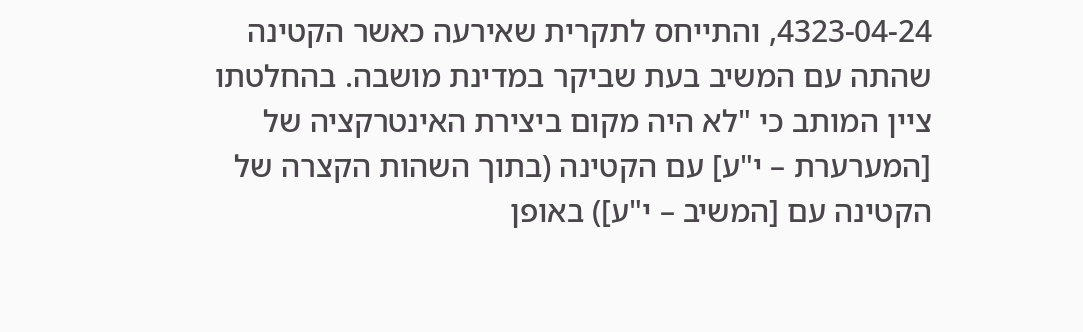4323-04-24, והתייחס לתקרית שאירעה כאשר הקטינה שהתה עם המשיב בעת שביקר במדינת מושבה. בהחלטתו ציין המותב כי "לא היה מקום ביצירת האינטרקציה של [המערערת – י"ע] עם הקטינה (בתוך השהות הקצרה של הקטינה עם [המשיב – י"ע]) באופן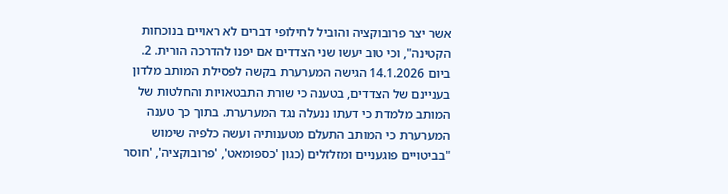אשר יצר פרובוקציה והוביל לחילופי דברים לא ראויים בנוכחות הקטינה", וכי טוב יעשו שני הצדדים אם יפנו להדרכה הורית. 2. ביום 14.1.2026 הגישה המערערת בקשה לפסילת המותב מלדון בעניינם של הצדדים, בטענה כי שורת התבטאויות והחלטות של המותב מלמדת כי דעתו ננעלה נגד המערערת. בתוך כך טענה המערערת כי המותב התעלם מטענותיה ועשה כלפיה שימוש "בביטויים פוגעניים ומזלזלים (כגון 'כספומאט', 'פרובוקציה', 'חוסר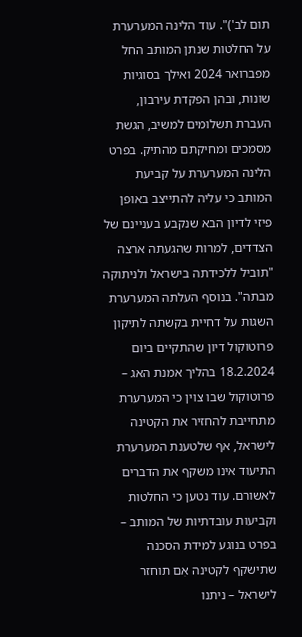תום לב')". עוד הלינה המערערת על החלטות שנתן המותב החל מפברואר 2024 ואילך בסוגיות שונות, ובהן הפקדת עירבון, העברת תשלומים למשיב, הגשת מסמכים ומחיקתם מהתיק. בפרט הלינה המערערת על קביעת המותב כי עליה להתייצב באופן פיזי לדיון הבא שנקבע בעניינם של הצדדים, למרות שהגעתה ארצה "תוביל ללכידתה בישראל ולניתוקה מבתה". בנוסף העלתה המערערת השגות על דחיית בקשתה לתיקון פרוטוקול דיון שהתקיים ביום 18.2.2024 בהליך אמנת האג – פרוטוקול שבו צוין כי המערערת מתחייבת להחזיר את הקטינה לישראל, אף שלטענת המערערת התיעוד אינו משקף את הדברים לאשורם. עוד נטען כי החלטות וקביעות עובדתיות של המותב – בפרט בנוגע למידת הסכנה שתישקף לקטינה אִם תוחזר לישראל – ניתנו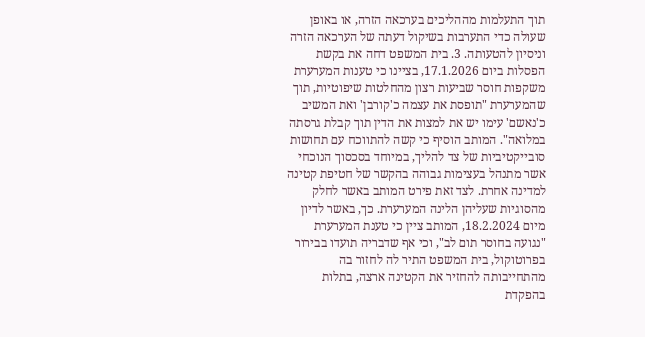תוך התעלמות מההליכים בערכאה הזרה, או באופן שעולה כדי התערבות בשיקול דעתה של הערכאה הזרה וניסיון להטעותה. 3. בית המשפט דחה את בקשת הפסלות ביום 17.1.2026, בציינו כי טענות המערערת משקפות חוסר שביעות רצון מהחלטות שיפוטיות, תוך שהמערערת "תופסת את עצמה כ'קורבן' ואת המשיב כ'נאשם' עימו יש את למצות את הדין תוך קבלת גרסתה במלואה". המותב הוסיף כי קשה להתווכח עם תחושות סובייקטיביות של צד להליך, במיוחד בסכסוך הנוכחי אשר מתנהל בעצימות גבוהה בהקשר של חטיפת קטינה למדינה אחרת. לצד זאת פירט המותב באשר לחלק מהסוגיות שעליהן הלינה המערערת. כך, באשר לדיון מיום 18.2.2024, המותב ציין כי טענת המערערת "נגועה בחוסר תום לב", וכי אף שדבריה תועדו בבירור בפרוטוקול, בית המשפט התיר לה לחזור בה מהתחייבותה להחזיר את הקטינה ארצה, בתלות בהפקדת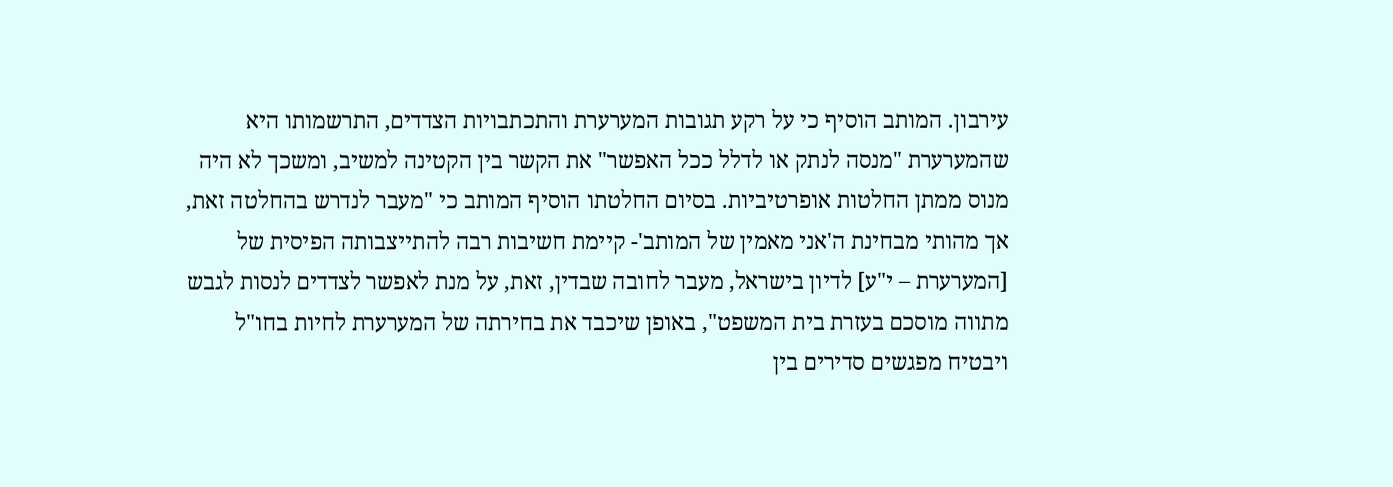עירבון. המותב הוסיף כי על רקע תגובות המערערת והתכתבויות הצדדים, התרשמותו היא שהמערערת "מנסה לנתק או לדלל ככל האפשר" את הקשר בין הקטינה למשיב, ומשכך לא היה מנוס ממתן החלטות אופרטיביות. בסיום החלטתו הוסיף המותב כי "מעבר לנדרש בהחלטה זאת, אך מהותי מבחינת ה'אני מאמין של המותב'- קיימת חשיבות רבה להתייצבותה הפיסית של [המערערת – י"ע] לדיון בישראל, מעבר לחובה שבדין, זאת, על מנת לאפשר לצדדים לנסות לגבש מתווה מוסכם בעזרת בית המשפט", באופן שיכבד את בחירתה של המערערת לחיות בחו"ל ויבטיח מפגשים סדירים בין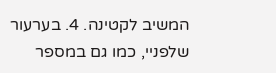המשיב לקטינה. 4. בערעור שלפניי, כמו גם במספר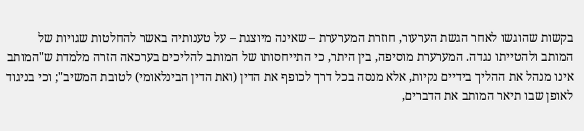בקשות שהוגשו לאחר הגשת הערעור, חוזרת המערערת – שאינה מיוצגת – על טענותיה באשר להחלטות שגויות של המותב ולהטייתו נגדה. המערערת מוסיפה, בין היתר, כי התייחסותו של המותב להליכים בערכאה הזרה מלמדת ש"המותב אינו מנהל את ההליך בידיים נקיות, אלא מנסה בכל דרך לכופף את הדין (ואת הדין הבינלאומי) לטובת המשיב"; וכי בניגוד לאופן שבו תיאר המותב את הדברים,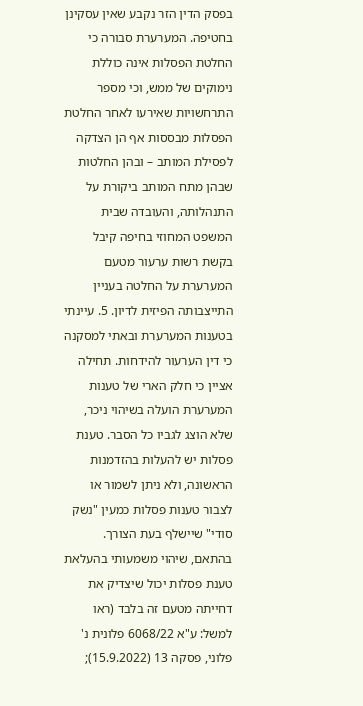בפסק הדין הזר נקבע שאין עסקינן בחטיפה. המערערת סבורה כי החלטת הפסלות אינה כוללת נימוקים של ממש, וכי מספר התרחשויות שאירעו לאחר החלטת הפסלות מבססות אף הן הצדקה לפסילת המותב – ובהן החלטות שבהן מתח המותב ביקורת על התנהלותה, והעובדה שבית המשפט המחוזי בחיפה קיבל בקשת רשות ערעור מטעם המערערת על החלטה בעניין התייצבותה הפיזית לדיון. 5. עיינתי בטענות המערערת ובאתי למסקנה כי דין הערעור להידחות. תחילה אציין כי חלק הארי של טענות המערערת הועלה בשיהוי ניכר, שלא הוצג לגביו כל הסבר. טענת פסלות יש להעלות בהזדמנות הראשונה, ולא ניתן לשמור או לצבור טענות פסלות כמעין "נשק סודי" שיישלף בעת הצורך. בהתאם, שיהוי משמעותי בהעלאת טענת פסלות יכול שיצדיק את דחייתה מטעם זה בלבד (ראו למשל: ע"א 6068/22 פלונית נ' פלוני, פסקה 13 (15.9.2022);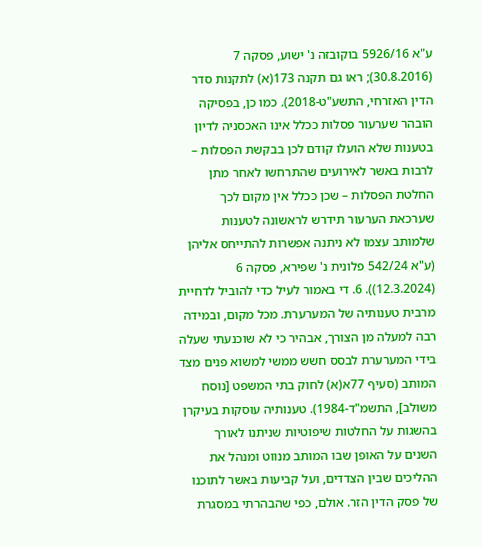ע"א 5926/16 בוקובזה נ' ישוע, פסקה 7 (30.8.2016); ראו גם תקנה 173(א) לתקנות סדר הדין האזרחי, התשע"ט-2018). כמו כן, בפסיקה הובהר שערעור פסלות ככלל אינו האכסניה לדיון בטענות שלא הועלו קודם לכן בבקשת הפסלות – לרבות באשר לאירועים שהתרחשו לאחר מתן החלטת הפסלות – שכן ככלל אין מקום לכך שערכאת הערעור תידרש לראשונה לטענות שלמותב עצמו לא ניתנה אפשרות להתייחס אליהן (ע"א 542/24 פלונית נ' שפירא, פסקה 6 (12.3.2024)). 6. די באמור לעיל כדי להוביל לדחיית מרבית טענותיה של המערערת. מכל מקום, ובמידה רבה למעלה מן הצורך, אבהיר כי לא שוכנעתי שעלה בידי המערערת לבסס חשש ממשי למשוא פנים מצד המותב (סעיף 77א(א) לחוק בתי המשפט [נוסח משולב], התשמ"ד-1984). טענותיה עוסקות בעיקרן בהשגות על החלטות שיפוטיות שניתנו לאורך השנים על האופן שבו המותב מנווט ומנהל את ההליכים שבין הצדדים, ועל קביעות באשר לתוכנו של פסק הדין הזר. אולם, כפי שהבהרתי במסגרת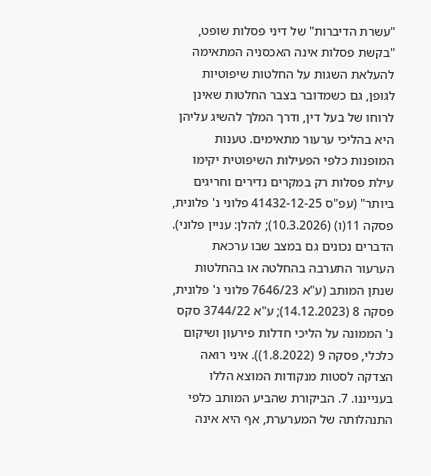"עשרת הדיברות" של דיני פסלות שופט, "בקשת פסלות אינה האכסניה המתאימה להעלאת השגות על החלטות שיפוטיות לגופן, גם כשמדובר בצבר החלטות שאינן לרוחו של בעל דין, ודרך המלך להשיג עליהן היא בהליכי ערעור מתאימים. טענות המופנות כלפי הפעילות השיפוטית יקימו עילת פסלות רק במקרים נדירים וחריגים ביותר" (עפ"ס 41432-12-25 פלוני נ' פלונית, פסקה 11(ו) (10.3.2026); להלן: עניין פלוני). הדברים נכונים גם במצב שבו ערכאת הערעור התערבה בהחלטה או בהחלטות שנתן המותב (ע"א 7646/23 פלוני נ' פלונית, פסקה 8 (14.12.2023); ע"א 3744/22 סקס נ' הממונה על הליכי חדלות פירעון ושיקום כלכלי, פסקה 9 (1.8.2022)). איני רואה הצדקה לסטות מנקודות המוצא הללו בענייננו. 7. הביקורת שהביע המותב כלפי התנהלותה של המערערת, אף היא אינה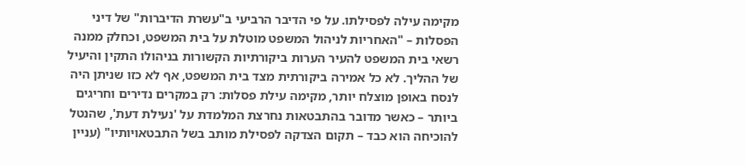מקימה עילה לפסילתו. על פי הדיבר הרביעי ב"עשרת הדיברות" של דיני הפסלות – "האחריות לניהול המשפט מוטלת על בית המשפט, וכחלק ממנה רשאי בית המשפט להעיר הערות ביקורתיות הקשורות בניהולו התקין והיעיל של ההליך. לא כל אמירה ביקורתית מצד בית המשפט, אף לא כזו שניתן היה לנסח באופן מוצלח יותר, מקימה עילת פסלות: רק במקרים נדירים וחריגים ביותר – כאשר מדובר בהתבטאות נחרצת המלמדת על 'נעילת דעת', שהנטל להוכיחה הוא כבד – תקום הצדקה לפסילת מותב בשל התבטאויותיו" (עניין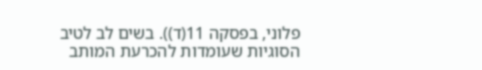פלוני, בפסקה 11(ד)). בשים לב לטיב הסוגיות שעומדות להכרעת המותב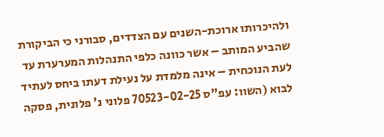ולהיכרותו ארוכת-השנים עם הצדדים, סבורני כי הביקורת שהביע המותב – אשר כוונה כלפי התנהלות המערערת עד לעת הנוכחית – אינה מלמדת על נעילת דעתו ביחס לעתיד לבוא (השוו: עפ"ס 70523-02-25 פלוני נ' פלונית, פסקה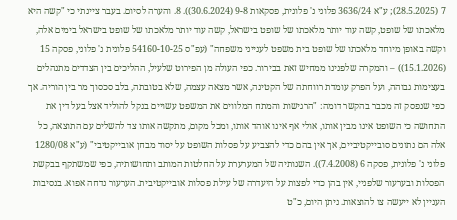7 (28.5.2025); ע"א 3636/24 פלוני נ' פלונית, פסקאות 9-8 (30.6.2024)). 8. והערה לסיום. בעבר ציינתי כי "קשה היא מלאכתו של שופט, קשה עוד יותר מלאכתו של שופט בישראל, קשה עוד יותר מלאכתו של שופט בישראל בימים אלה, וקשה באופן מיוחד מלאכתו של שופט בית משפט לענייני משפחה" (עפ"ס 54160-10-25 פלונית נ' פלוני, פסקה 15 (15.1.2026)) – והמקרה שלפנינו ממחיש זאת בבירור. כפי העולה מן הפירוט שלעיל, ההליכים בין הצדדים מתנהלים בעצימות גבוהה, ועל הפרק עומדת רווחתה של הקטינה, אשר מצאה עצמה, שלא בטובתה, בלב סכסוך מר בין הוריה. אך כפי שנפסק זה מכבר בהקשר דומה: "הרגישות והמתח המלווים את המשפט עשויים בנקל להוליד אצל בעל דין את התחושה כי השופט אינו מבין אותו, אולי אף אינו אוהד אותו, ומכל מקום, מתקשה אותו צד להשלים עם התוצאה, כל אלה הם נתונים סובייקטיביים, אך אין בהם כדי להצביע על פסלות השופט על יסוד מבחן אובייקטיבי" (ע"א 1280/08 פלוני נ' פלונית, פסקה 6 (7.4.2008)). השגותיה של המערערת על החלטות המותב ותחושותיה, כפי שמשתקף בבקשת הפסלות ובערעור שלפניי, אין בהן כדי לפצות על היעדרה של עילת פסלות אובייקטיבית. הערעור נדחה אפוא. בנסיבות העניין לא ייעשה צו להוצאות. ניתן היום, כ"ט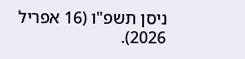ניסן תשפ"ו (16 אפריל 2026).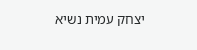יצחק עמית נשיא